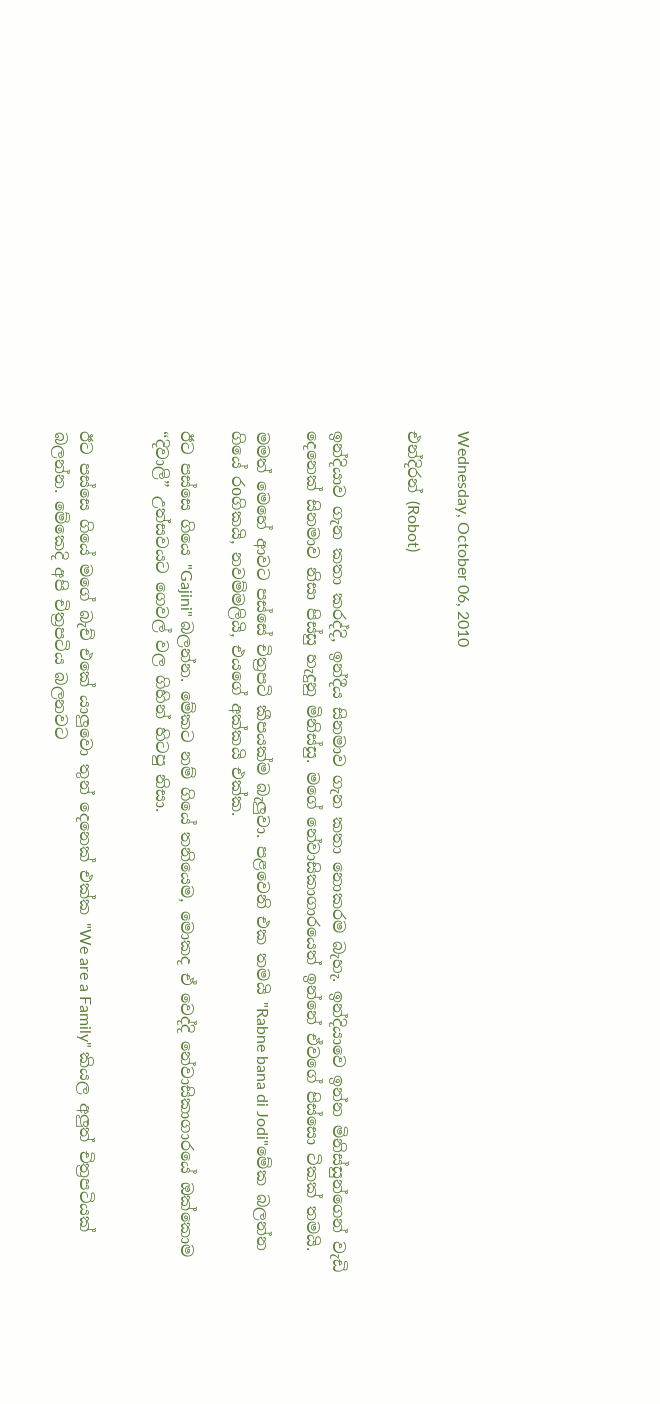Wednesday, October 06, 2010

එන්දිරන් (Robot)


ඉන්දියාව ගැන කතා කරද්දි, ඉන්දීය සිනමාව ගැන කතා නොකරම බැහැ. ඉන්දියාවෙ ඉන්න මිනිස්සුන්ගෙන් වැඩි දෙනෙක් සිනමාව නිසා පිස්සු හැදුනු මිනිස්සු. මගේ නේවාසිකාගාරයෙත් ඉන්නේ ඒවගේ පිස්සො ටිකක් තමයි.

මමත් මෙහේ ආවට පස්සේ චිත්‍රපටි කීපයක්ම බැලුවා. පළවෙනි එක තමයි "Rabne bana di Jodi"මේක බලන්න ගියේ රoගිකයි, නවම්මලියි, එයගේ අක්කයි එක්ක.

ඊට පස්සෙ ගියෙ "Gajini" බලන්න. මේකට නම් ගියේ තනියෙම, මොකද ඒ වෙද්දි නේවාසිකාගාරයේ ඔක්කොම “දිවාලි” උත්සවයට ගෙවල් වල ගිහින් හිටපු නිසා.


ඊට පස්සෙ ගියේ මගේ බැච් එකේ යාලුවො තුන් දෙනෙක් එක්ක "We are a Family" කියල අලුත් චිත්‍රපටියක් බලන්න. මේකෙදි අපි චිත්‍රපටිය බලනවට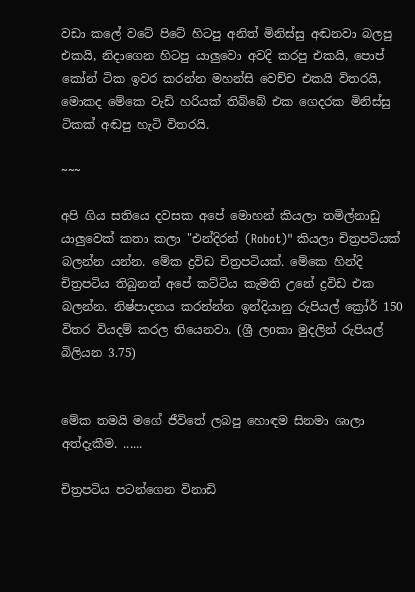වඩා කලේ වටේ පිටේ හිටපු අනිත් මිනිස්සු අඬනවා බලපු එකයි, නිදාගෙන හිටපු යාලුවො අවදි කරපු එකයි, පොප් කෝන් ටික ඉවර කරන්න මහන්සි වෙච්ච එකයි විතරයි, මොකද මේකෙ වැඩි හරියක් තිබ්බේ එක ගෙදරක මිනිස්සු ටිකක් අඬපු හැටි විතරයි.

~~~

අපි ගිය සතියෙ දවසක අපේ මොහන් කියලා තමිල්නාඩු යාලුවෙක් කතා කලා "එන්දිරන් (Robot)" කියලා චිත්‍රපටියක් බලන්න යන්න. මේක ද්‍රවිඩ චිත්‍රපටියක්. මේකෙ හින්දි චිත්‍රපටිය තිබුනත් අපේ කට්ටිය කැමති උනේ ද්‍රවිඩ එක බලන්න. නිෂ්පාදනය කරන්න්න ඉන්දියානු රුපියල් ක්‍රෝර් 150 විතර වියදම් කරල තියෙනවා. (ශ්‍රී ලoකා මුදලින් රුපියල් බිලියන 3.75)


මේක තමයි මගේ ජීවිතේ ලබපු හොඳම සිනමා ශාලා අත්දැකීම. ......

චිත්‍රපටිය පටන්ගෙන විනාඩි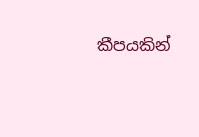කීපයකින්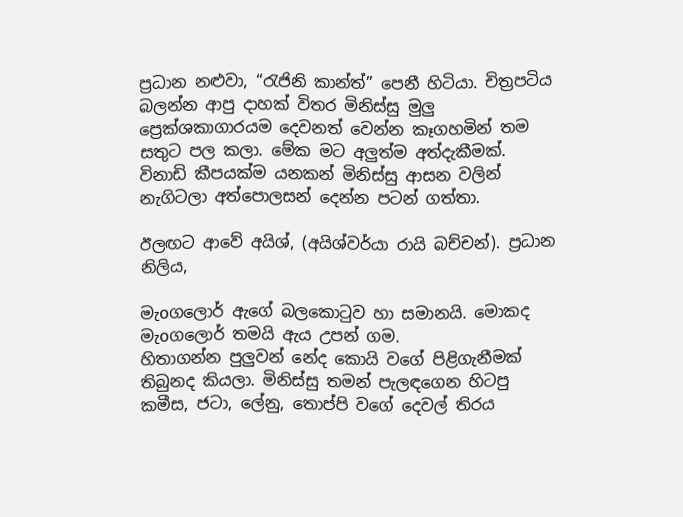ප්‍රධාන නළුවා, “රැජිනි කාන්ත්” පෙනී හිටියා. චිත්‍රපටිය බලන්න ආපු දාහක් විතර මිනිස්සු මුලු ප්‍රෙක්ශකාගාරයම දෙවනත් වෙන්න කෑගහමින් තම සතුට පල කලා. මේක මට අලුත්ම අත්දැකීමක්. විනාඩි කීපයක්ම යනකන් මිනිස්සු ආසන වලින් නැගිටලා අත්පොලසන් දෙන්න පටන් ගත්තා.

ඊලඟට ආවේ අයිශ්, (අයිශ්වර්යා රායි බච්චන්). ප්‍රධාන නිලිය,

මැoගලොර් ඇගේ බලකොටුව හා සමානයි. මොකද මැoගලොර් තමයි ඇය උපන් ගම.
හිතාගන්න පුලුවන් නේද කොයි වගේ පිළිගැනීමක් තිබුනද කියලා. මිනිස්සු තමන් පැලඳගෙන හිටපු කමීස, ජටා, ලේනු, තොප්පි වගේ දෙවල් තිරය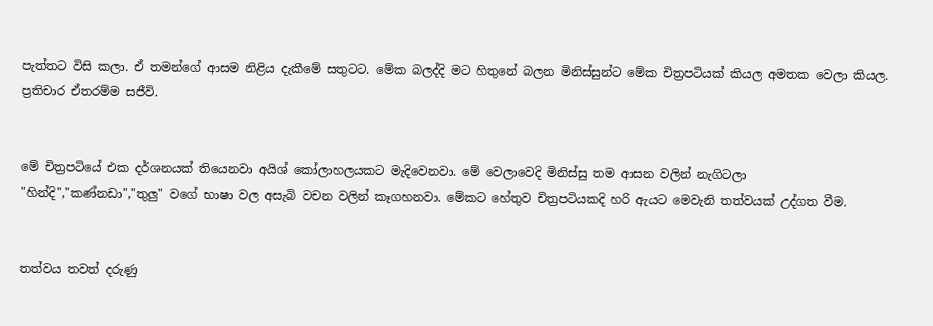පැත්තට විසි කලා. ඒ තමන්ගේ ආසම නිළිය දැකීමේ සතුටට. මේක බලද්දි මට හිතුනේ බලන මිනිස්සුන්ට මේක චිත්‍රපටියක් කියල අමතක වෙලා කියල. ප්‍රතිචාර ඒතරම්ම සජීවි.


මේ චිත්‍රපටියේ එක දර්ශනයක් තියෙනවා අයිශ් කෝලාහලයකට මැදිවෙනවා. මේ වෙලාවෙදි මිනිස්සු තම ආසන වලින් නැගිටලා "හින්දි","කණ්නඩා","තුලු" වගේ භාෂා වල අසැබි වචන වලින් කෑගහනවා. මේකට හේතුව චිත්‍රපටියකදි හරි ඇයට මෙවැනි තත්වයක් උද්ගත වීම.


තත්වය තවත් දරුණු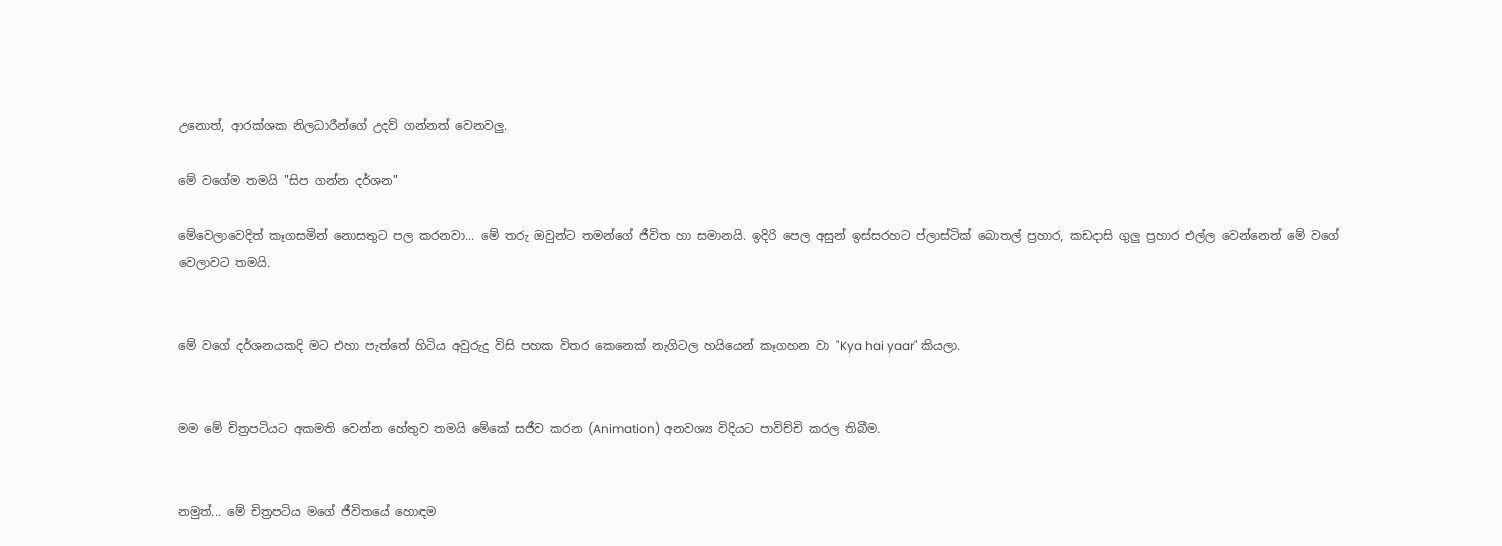උනොත්, ආරක්ශක නිලධාරීන්ගේ උදව් ගන්නත් වෙනවලු.

මේ වගේම තමයි "සිප ගන්න දර්ශන"

මේවෙලාවෙදිත් කෑගසමින් නොසතුට පල කරනවා... මේ තරු ඔවුන්ට තමන්ගේ ජීවිත හා සමානයි. ඉදිරි පෙල අසුන් ඉස්සරහට ප්ලාස්ටික් බොතල් ප්‍රහාර, කඩදාසි ගුලු ප්‍රහාර එල්ල වෙන්නෙත් මේ වගේ වෙලාවට තමයි.


මේ වගේ දර්ශනයකදි මට එහා පැත්තේ හිටිය අවුරුදු විසි පහක විතර කෙනෙක් නැගිටල හයියෙන් කෑගහන වා "Kya hai yaar" කියලා.


මම මේ චිත්‍රපටියට අකමති වෙන්න හේතුව තමයි මේකේ සජීව කරන (Animation) අනවශ්‍ය විදියට පාවිච්චි කරල තිබීම.


නමුත්... මේ චිත්‍රපටිය මගේ ජීවිතයේ හොඳම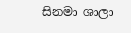සිනමා ශාලා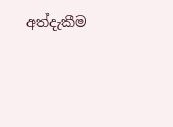අත්දැකීම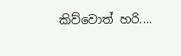කිව්වොත් හරි....